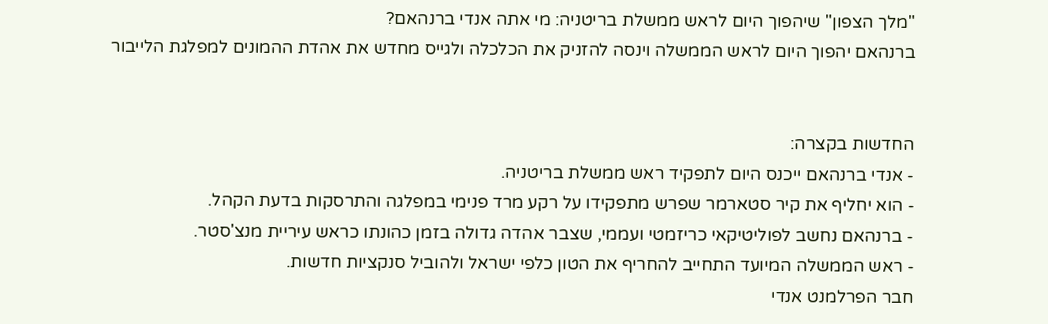"מלך הצפון" שיהפוך היום לראש ממשלת בריטניה: מי אתה אנדי ברנהאם?
ברנהאם יהפוך היום לראש הממשלה וינסה להזניק את הכלכלה ולגייס מחדש את אהדת ההמונים למפלגת הלייבור


החדשות בקצרה:
- אנדי ברנהאם ייכנס היום לתפקיד ראש ממשלת בריטניה.
- הוא יחליף את קיר סטארמר שפרש מתפקידו על רקע מרד פנימי במפלגה והתרסקות בדעת הקהל.
- ברנהאם נחשב לפוליטיקאי כריזמטי ועממי, שצבר אהדה גדולה בזמן כהונתו כראש עיריית מנצ'סטר.
- ראש הממשלה המיועד התחייב להחריף את הטון כלפי ישראל ולהוביל סנקציות חדשות.
חבר הפרלמנט אנדי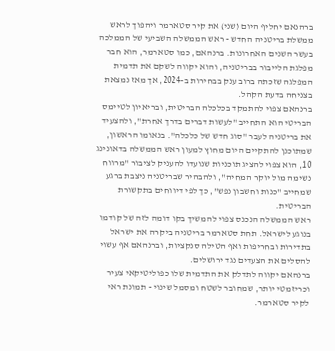ברהנאם יחליף היום (שני) את קיר סטארמר ויהפוך לראש ממשלת בריטניה החדש - ראש הממשלה השביעי של הממלכה בעשר השנים האחרונות. ברנהאם, כמו סטארמר, הוא חבר מפלגת הלייבור בבריטניה, והוא יקווה לשקם את תדמית המפלגה שזכתה ברוב ענק בבחירות ב-2024, אך מאז נמצאת בצניחה בדעת הקהל.
ברנהאם צפוי להתמקד בכלכלה הבריטית, ובריאיון לטיימס הבריטי הוא התחייב "לעשות דברים בדרך אחרת", ולהצעיד את בריטניה לעבר "סוג חדש של כלכלה". בנאומו הראשון, שמתוכנן להתקיים היום מחוץ למעון ראש הממשלה בדאונינג 10, הוא צפוי להציג תוכניות שנועדו להעניק לציבור "מרווח נשימה מול יוקר המחיה", ולהבהיר שבריטניה ניצבת ברגע שמחייב "כנות וחשבון נפש", כך לפי דיווחים בתקשורת הבריטית.
ראש הממשלה הנכנס צפוי להמשיך בקו דומה לזה של קודמו בנוגע לישראל. תחת סטארמר בריטניה ביקרה את ישראל בתדירות ובחריפות ואף הטילה סנקציות, וברנהאם אף עשוי להסלים את הצעדים נגד ירושלים.
ברנהאם יקווה לתדלק את התדמית שלו כפוליטיקאי צעיר וכריזמטי יותר, שמחובר לשטח ומסמל שינוי - תמונת ראי לקיר סטארמר.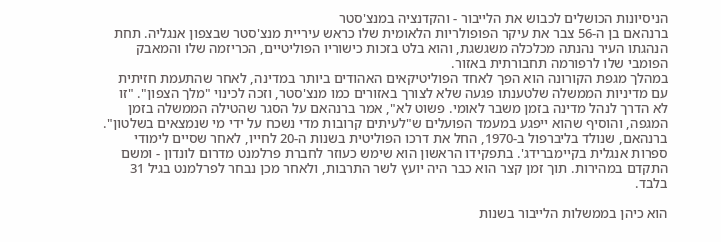הניסיונות הכושלים לכבוש את הלייבור - והקדנציה במנצ'סטר
ברנהאם בן ה-56 צבר את עיקר הפופולריות הלאומית שלו כראש עיריית מנצ'סטר שבצפון אנגליה. תחת הנהגתו העיר נהנתה מכלכלה משגשגת, והוא בלט בזכות כישוריו הפוליטיים, הכריזמה שלו והמאבק הפומבי שלו לרפורמה תחבורתית באזור.
במהלך מגפת הקורונה הוא הפך לאחד הפוליטיקאים האהודים ביותר במדינה, לאחר שהתעמת חזיתית עם מדיניות הממשלה שלטענתו פגעה שלא לצורך באזורים כמו מנצ'סטר, וזכה לכינוי "מלך הצפון". "זו לא הדרך לנהל מדינה בזמן משבר לאומי. פשוט לא", אמר ברנהאם על הסגר שהטילה הממשלה בזמן המגפה, והוסיף שהוא ייפגע במעמד הפועלים ש"לעיתים קרובות מדי נשכח על ידי מי שנמצאים בשלטון".
ברנהאם, שנולד בליברפול ב-1970, החל את דרכו הפוליטית בשנות ה-20 לחייו, לאחר שסיים לימודי ספרות אנגלית בקיימברידג'. בתפקידו הראשון הוא שימש כעוזר לחברת פרלמנט מדרום לונדון - ומשם התקדם במהירות. תוך זמן קצר הוא כבר היה יועץ לשר התרבות, ולאחר מכן נבחר לפרלמנט בגיל 31 בלבד.

הוא כיהן בממשלות הלייבור בשנות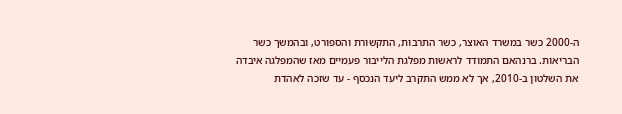ה-2000 כשר במשרד האוצר, כשר התרבות, התקשורת והספורט, ובהמשך כשר הבריאות. ברנהאם התמודד לראשות מפלגת הלייבור פעמיים מאז שהמפלגה איבדה את השלטון ב-2010, אך לא ממש התקרב ליעד הנכסף - עד שזכה לאהדת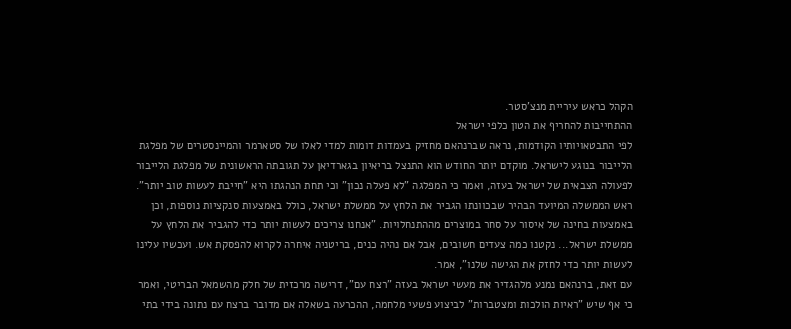הקהל כראש עיריית מנצ'סטר.
ההתחייבות להחריף את הטון כלפי ישראל
לפי התבטאויותיו הקודמות, נראה שברנהאם מחזיק בעמדות דומות למדי לאלו של סטארמר והמיינסטרים של מפלגת הלייבור בנוגע לישראל. מוקדם יותר החודש הוא התנצל בריאיון בגארדיאן על תגובתה הראשונית של מפלגת הלייבור לפעולה הצבאית של ישראל בעזה, ואמר כי המפלגה "לא פעלה נכון" וכי תחת הנהגתו היא "חייבת לעשות טוב יותר".
ראש הממשלה המיועד הבהיר שבכוונתו הגביר את הלחץ על ממשלת ישראל, כולל באמצעות סנקציות נוספות, וכן באמצעות בחינה של איסור על סחר במוצרים מההתנחלויות. "אנחנו צריכים לעשות יותר כדי להגביר את הלחץ על ממשלת ישראל... נקטנו כמה צעדים חשובים, אבל אם נהיה כנים, בריטניה איחרה לקרוא להפסקת אש. ועכשיו עלינו לעשות יותר כדי לחזק את הגישה שלנו", אמר.
עם זאת, ברנהאם נמנע מלהגדיר את מעשי ישראל בעזה "רצח עם", דרישה מרכזית של חלק מהשמאל הבריטי, ואמר כי אף שיש "ראיות הולכות ומצטברות" לביצוע פשעי מלחמה, ההכרעה בשאלה אם מדובר ברצח עם נתונה בידי בתי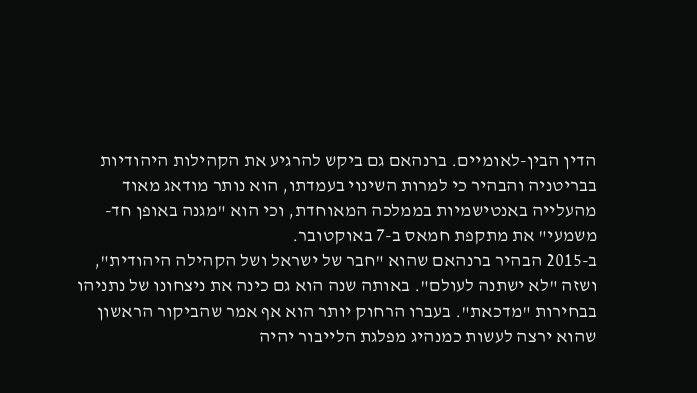הדין הבין-לאומיים. ברנהאם גם ביקש להרגיע את הקהילות היהודיות בבריטניה והבהיר כי למרות השינוי בעמדתו, הוא נותר מודאג מאוד מהעלייה באנטישמיות בממלכה המאוחדת, וכי הוא "מגנה באופן חד-משמעי" את מתקפת חמאס ב-7 באוקטובר.
ב-2015 הבהיר ברנהאם שהוא "חבר של ישראל ושל הקהילה היהודית", ושזה "לא ישתנה לעולם". באותה שנה הוא גם כינה את ניצחונו של נתניהו בבחירות "מדכאת". בעברו הרחוק יותר הוא אף אמר שהביקור הראשון שהוא ירצה לעשות כמנהיג מפלגת הלייבור יהיה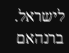לישראל.
ברנהאם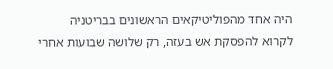היה אחד מהפוליטיקאים הראשונים בבריטניה לקרוא להפסקת אש בעזה, רק שלושה שבועות אחרי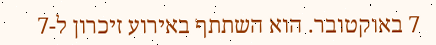7 באוקטובר. הוא השתתף באירוע זיכרון ל-7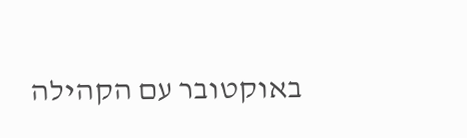באוקטובר עם הקהילה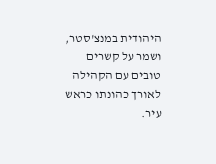היהודית במנצ'סטר, ושמר על קשרים טובים עם הקהילה לאורך כהונתו כראש עיר.